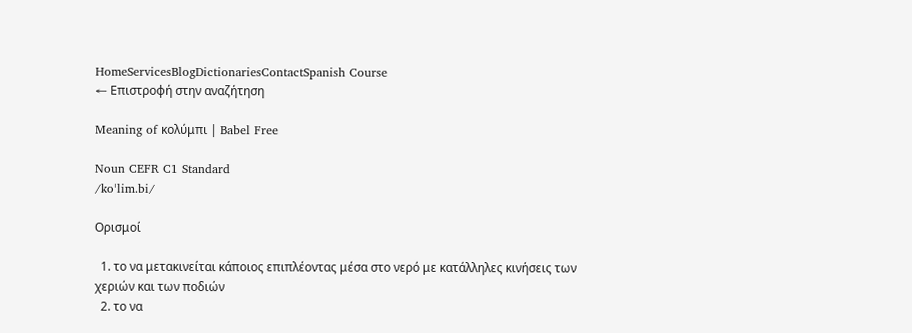HomeServicesBlogDictionariesContactSpanish Course
← Επιστροφή στην αναζήτηση

Meaning of κολύμπι | Babel Free

Noun CEFR C1 Standard
/koˈlim.bi/

Ορισμοί

  1. το να μετακινείται κάποιος επιπλέοντας μέσα στο νερό με κατάλληλες κινήσεις των χεριών και των ποδιών
  2. το να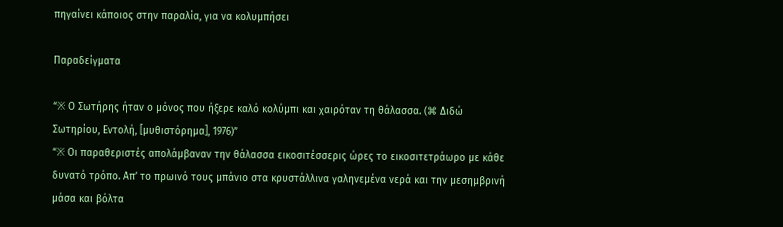πηγαίνει κάποιος στην παραλία, για να κολυμπήσει

Παραδείγματα

“※ Ο Σωτήρης ήταν ο μόνος που ήξερε καλό κολύμπι και χαιρόταν τη θάλασσα. (⌘ Διδώ Σωτηρίου, Εντολή, [μυθιστόρημα], 1976)”
“※ Οι παραθεριστές απολάμβαναν την θάλασσα εικοσιτέσσερις ώρες το εικοσιτετράωρο με κάθε δυνατό τρόπο. Απ’ το πρωινό τους μπάνιο στα κρυστάλλινα γαληνεμένα νερά και την μεσημβρινή μάσα και βόλτα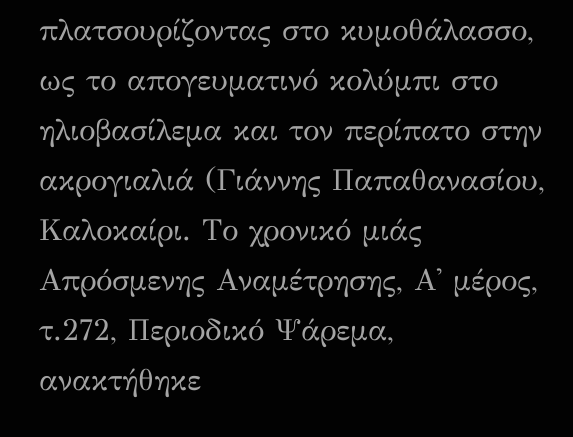πλατσουρίζοντας στο κυμοθάλασσο, ως το απογευματινό κολύμπι στο ηλιοβασίλεμα και τον περίπατο στην ακρογιαλιά (Γιάννης Παπαθανασίου, Καλοκαίρι. Το χρονικό μιάς Απρόσμενης Αναμέτρησης, Α' μέρος, τ.272, Περιοδικό Ψάρεμα, ανακτήθηκε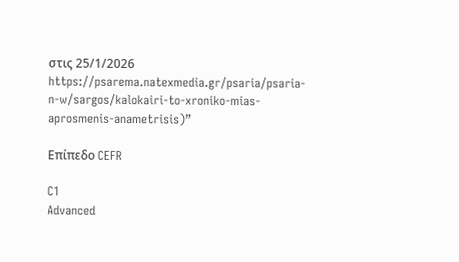στις 25/1/2026 https://psarema.natexmedia.gr/psaria/psaria-n-w/sargos/kalokairi-to-xroniko-mias-aprosmenis-anametrisis)”

Επίπεδο CEFR

C1
Advanced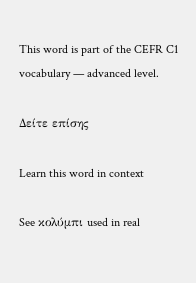This word is part of the CEFR C1 vocabulary — advanced level.

Δείτε επίσης

Learn this word in context

See κολύμπι used in real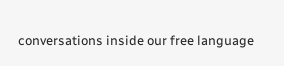conversations inside our free language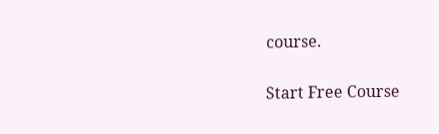course.

Start Free Course